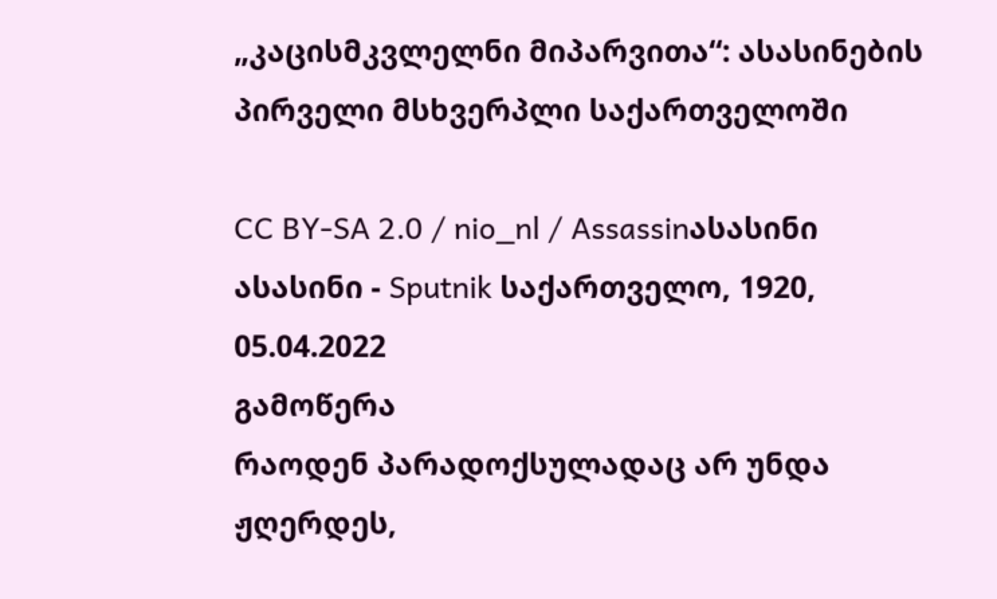„კაცისმკვლელნი მიპარვითა“: ასასინების პირველი მსხვერპლი საქართველოში

CC BY-SA 2.0 / nio_nl / Assassinასასინი
ასასინი - Sputnik საქართველო, 1920, 05.04.2022
გამოწერა
რაოდენ პარადოქსულადაც არ უნდა ჟღერდეს,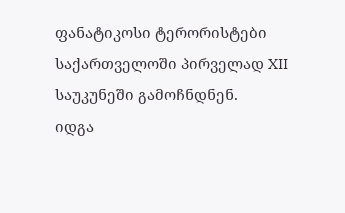ფანატიკოსი ტერორისტები საქართველოში პირველად XII საუკუნეში გამოჩნდნენ.
იდგა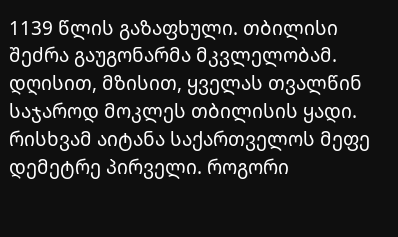1139 წლის გაზაფხული. თბილისი შეძრა გაუგონარმა მკვლელობამ. დღისით, მზისით, ყველას თვალწინ საჯაროდ მოკლეს თბილისის ყადი.
რისხვამ აიტანა საქართველოს მეფე დემეტრე პირველი. როგორი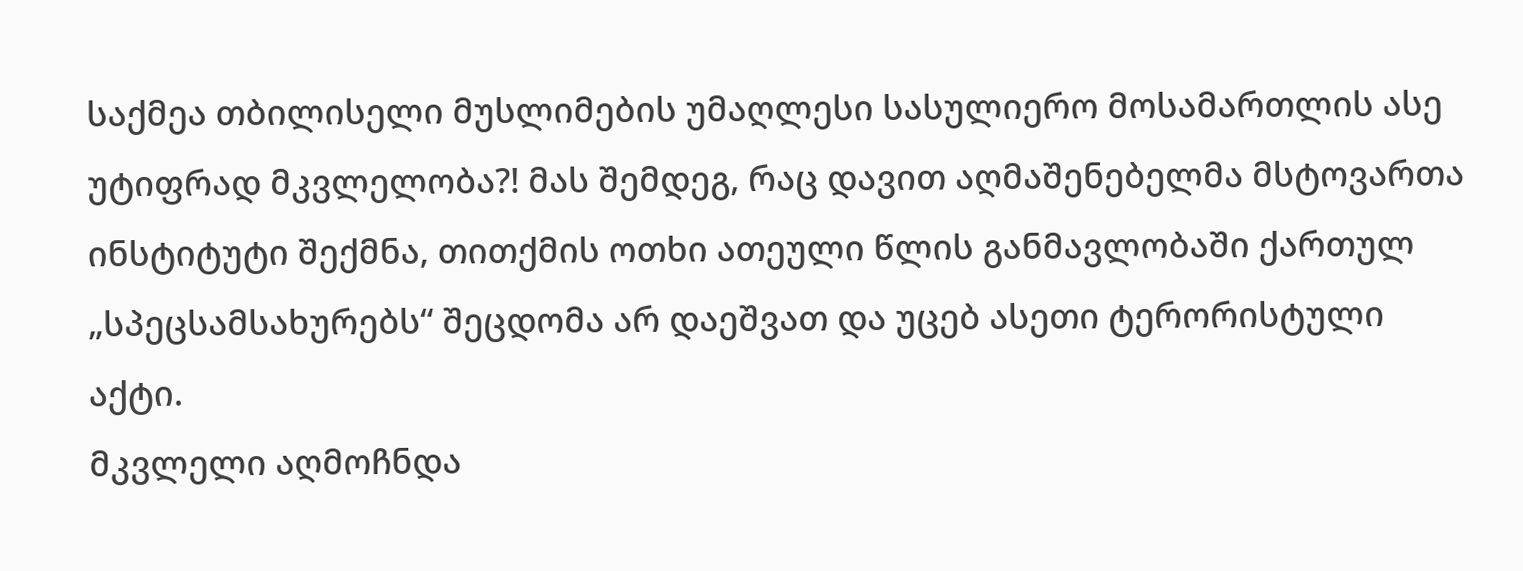საქმეა თბილისელი მუსლიმების უმაღლესი სასულიერო მოსამართლის ასე უტიფრად მკვლელობა?! მას შემდეგ, რაც დავით აღმაშენებელმა მსტოვართა ინსტიტუტი შექმნა, თითქმის ოთხი ათეული წლის განმავლობაში ქართულ „სპეცსამსახურებს“ შეცდომა არ დაეშვათ და უცებ ასეთი ტერორისტული აქტი.
მკვლელი აღმოჩნდა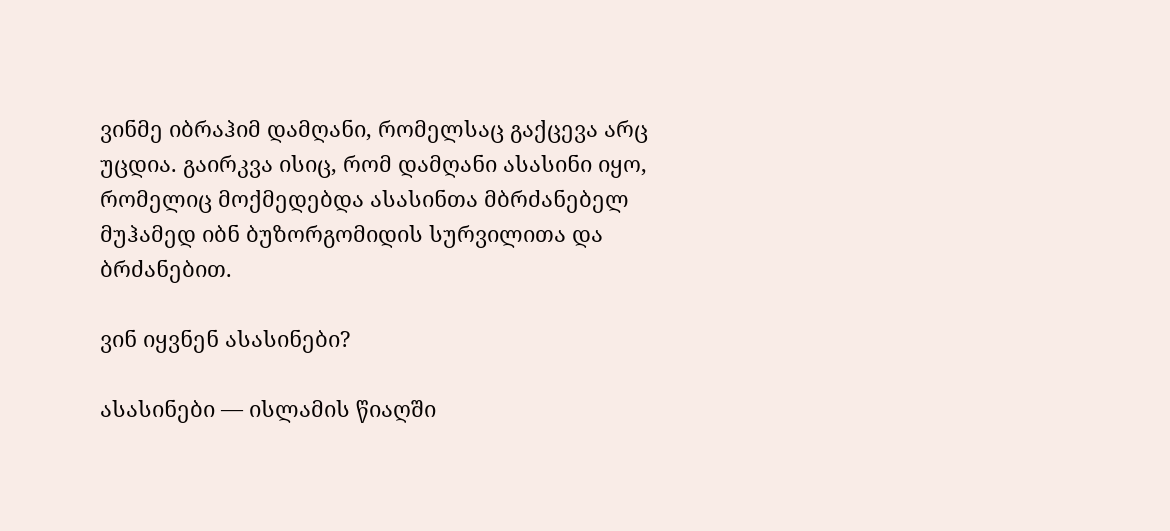ვინმე იბრაჰიმ დამღანი, რომელსაც გაქცევა არც უცდია. გაირკვა ისიც, რომ დამღანი ასასინი იყო, რომელიც მოქმედებდა ასასინთა მბრძანებელ მუჰამედ იბნ ბუზორგომიდის სურვილითა და ბრძანებით.

ვინ იყვნენ ასასინები?

ასასინები — ისლამის წიაღში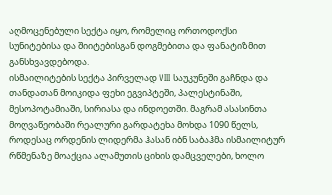აღმოცენებული სექტა იყო, რომელიც ორთოდოქსი სუნიტებისა და შიიტებისგან დოგმებითა და ფანატიზმით განსხვავდებოდა.
ისმაილიტების სექტა პირველად VIII საუკუნეში გაჩნდა და თანდათან მოიკიდა ფეხი ეგვიპტეში, პალესტინაში, მესოპოტამიაში, სირიასა და ინდოეთში. მაგრამ ასასინთა მოღვაწეობაში რეალური გარდატეხა მოხდა 1090 წელს, როდესაც ორდენის ლიდერმა ჰასან იბნ საბაჰმა ისმაილიტურ რწმენაზე მოაქცია ალამუთის ციხის დამცველები, ხოლო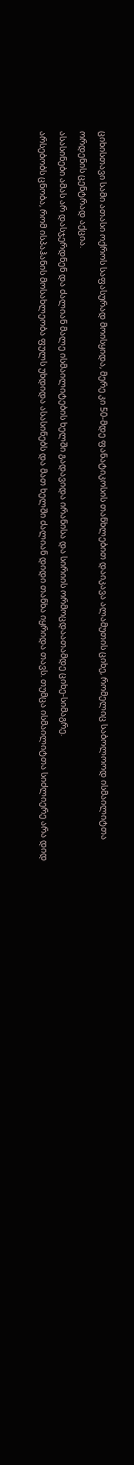ციხისთავი სამი ათასი ოქროს საფასურად მოისყიდა, მერე კი 50-მდე ფანატიკოსის თანხლებით დაიკავა ალამუთის ციხე, რომელიც საბოლოოდ ისმაილიტთა ორდენის ცენტრად აქცია.
ასასინები ამას არ დასჯერდნენ და ძალიან მალე ისმაილიტების ხელში გადავიდა ირანისა და სირიის ორმოცდაათამდე ციხე-სიმაგრე.
არსებობს ცნობა, რომ ისპაჰანის მოსახლეობა ფულს უხდიდა ასასინებს და მათ ხელში ძალიან დიდი თანხა იყრიდა თავს. თუმცა ისმაილიტთა სიძლიერე არა დიდ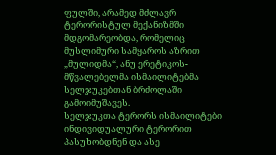ფულში, არამედ მძლავრ ტერორისტულ მექანიზმში მდგომარეობდა, რომელიც მუსლიმური სამყაროს აზრით „მულიდმა“, ანუ ერეტიკოს-მწვალებელმა ისმაილიტებმა სელჯუკებთან ბრძოლაში გამოიმუშავეს.
სელჯუკთა ტერორს ისმაილიტები ინდივიდუალური ტერორით პასუხობდნენ და ასე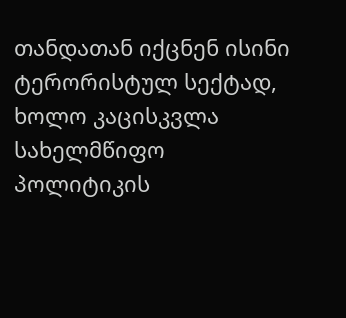თანდათან იქცნენ ისინი ტერორისტულ სექტად, ხოლო კაცისკვლა სახელმწიფო პოლიტიკის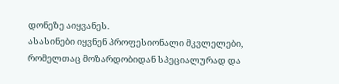დონეზე აიყვანეს.
ასასინები იყვნენ პროფესიონალი მკვლელები, რომელთაც მოზარდობიდან სპეციალურად და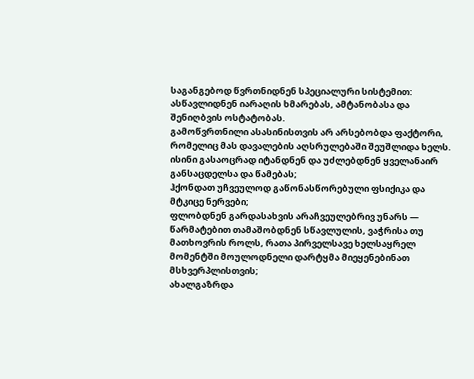საგანგებოდ წვრთნიდნენ სპეციალური სისტემით: ასწავლიდნენ იარაღის ხმარებას, ამტანობასა და შენიღბვის ოსტატობას.
გამოწვრთნილი ასასინისთვის არ არსებობდა ფაქტორი, რომელიც მას დავალების აღსრულებაში შეუშლიდა ხელს.
ისინი გასაოცრად იტანდნენ და უძლებდნენ ყველანაირ განსაცდელსა და წამებას;
ჰქონდათ უჩვეულოდ გაწონასწორებული ფსიქიკა და მტკიცე ნერვები;
ფლობდნენ გარდასახვის არაჩვეულებრივ უნარს — წარმატებით თამაშობდნენ სწავლულის, ვაჭრისა თუ მათხოვრის როლს, რათა პირველსავე ხელსაყრელ მომენტში მოულოდნელი დარტყმა მიეყენებინათ მსხვერპლისთვის;
ახალგაზრდა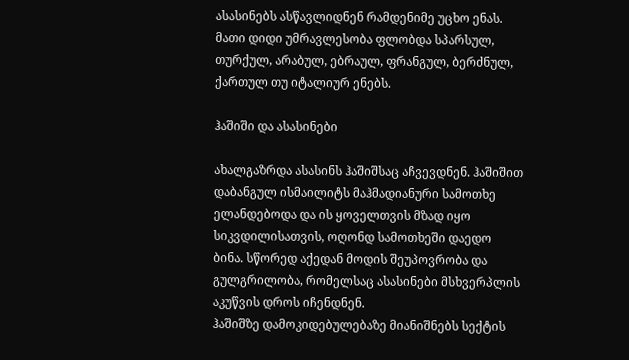ასასინებს ასწავლიდნენ რამდენიმე უცხო ენას. მათი დიდი უმრავლესობა ფლობდა სპარსულ, თურქულ, არაბულ, ებრაულ, ფრანგულ, ბერძნულ, ქართულ თუ იტალიურ ენებს.

ჰაშიში და ასასინები

ახალგაზრდა ასასინს ჰაშიშსაც აჩვევდნენ. ჰაშიშით დაბანგულ ისმაილიტს მაჰმადიანური სამოთხე ელანდებოდა და ის ყოველთვის მზად იყო სიკვდილისათვის, ოღონდ სამოთხეში დაედო ბინა. სწორედ აქედან მოდის შეუპოვრობა და გულგრილობა, რომელსაც ასასინები მსხვერპლის აკუწვის დროს იჩენდნენ.
ჰაშიშზე დამოკიდებულებაზე მიანიშნებს სექტის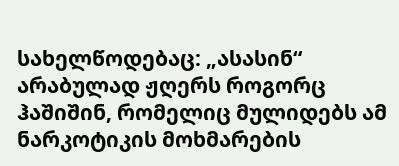სახელწოდებაც: „ასასინ“ არაბულად ჟღერს როგორც ჰაშიშინ, რომელიც მულიდებს ამ ნარკოტიკის მოხმარების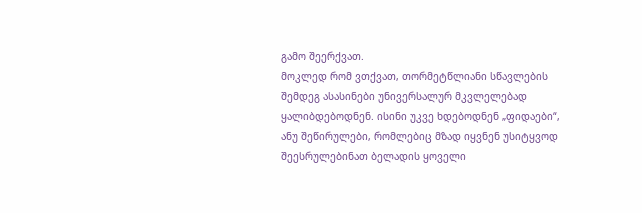გამო შეერქვათ.
მოკლედ რომ ვთქვათ, თორმეტწლიანი სწავლების შემდეგ ასასინები უნივერსალურ მკვლელებად ყალიბდებოდნენ. ისინი უკვე ხდებოდნენ „ფიდაები“, ანუ შეწირულები, რომლებიც მზად იყვნენ უსიტყვოდ შეესრულებინათ ბელადის ყოველი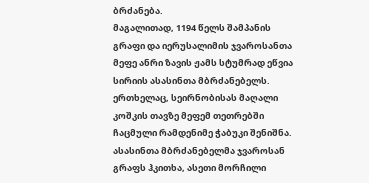ბრძანება.
მაგალითად, 1194 წელს შამპანის გრაფი და იერუსალიმის ჯვაროსანთა მეფე ანრი ზავის ჟამს სტუმრად ეწვია სირიის ასასინთა მბრძანებელს. ერთხელაც, სეირნობისას მაღალი კოშკის თავზე მეფემ თეთრებში ჩაცმული რამდენიმე ჭაბუკი შენიშნა. ასასინთა მბრძანებელმა ჯვაროსან გრაფს ჰკითხა, ასეთი მორჩილი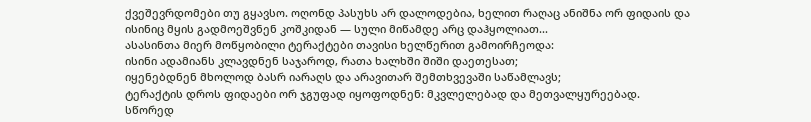ქვეშევრდომები თუ გყავსო. ოღონდ პასუხს არ დალოდებია, ხელით რაღაც ანიშნა ორ ფიდაის და ისინიც მყის გადმოეშვნენ კოშკიდან — სული მიწამდე არც დაჰყოლიათ...
ასასინთა მიერ მოწყობილი ტერაქტები თავისი ხელწერით გამოირჩეოდა:
ისინი ადამიანს კლავდნენ საჯაროდ, რათა ხალხში შიში დაეთესათ;
იყენებდნენ მხოლოდ ბასრ იარაღს და არავითარ შემთხვევაში საწამლავს;
ტერაქტის დროს ფიდაები ორ ჯგუფად იყოფოდნენ: მკვლელებად და მეთვალყურეებად. სწორედ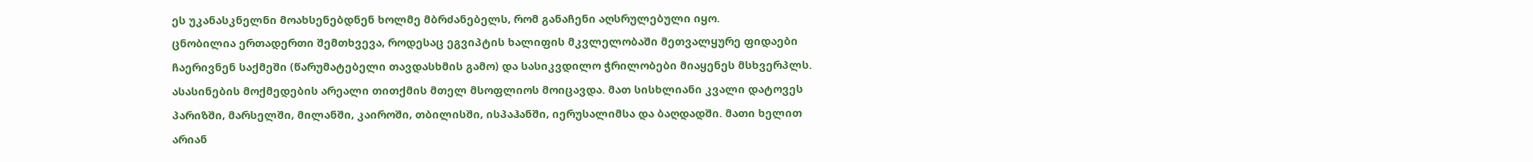ეს უკანასკნელნი მოახსენებდნენ ხოლმე მბრძანებელს, რომ განაჩენი აღსრულებული იყო.
ცნობილია ერთადერთი შემთხვევა, როდესაც ეგვიპტის ხალიფის მკვლელობაში მეთვალყურე ფიდაები ჩაერივნენ საქმეში (წარუმატებელი თავდასხმის გამო) და სასიკვდილო ჭრილობები მიაყენეს მსხვერპლს.
ასასინების მოქმედების არეალი თითქმის მთელ მსოფლიოს მოიცავდა. მათ სისხლიანი კვალი დატოვეს პარიზში, მარსელში, მილანში, კაიროში, თბილისში, ისპაჰანში, იერუსალიმსა და ბაღდადში. მათი ხელით არიან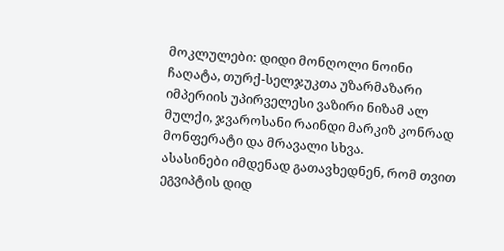მოკლულები: დიდი მონღოლი ნოინი ჩაღატა, თურქ-სელჯუკთა უზარმაზარი იმპერიის უპირველესი ვაზირი ნიზამ ალ მულქი, ჯვაროსანი რაინდი მარკიზ კონრად მონფერატი და მრავალი სხვა.
ასასინები იმდენად გათავხედნენ, რომ თვით ეგვიპტის დიდ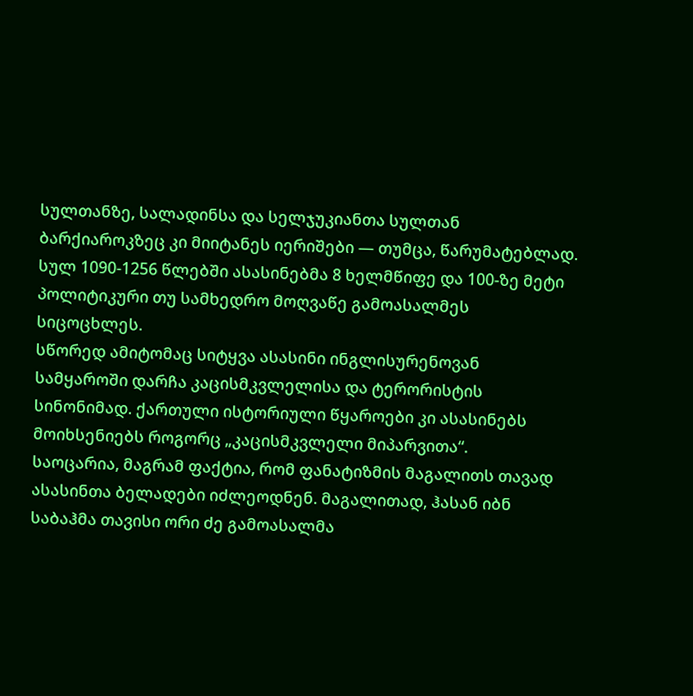სულთანზე, სალადინსა და სელჯუკიანთა სულთან ბარქიაროკზეც კი მიიტანეს იერიშები — თუმცა, წარუმატებლად.
სულ 1090-1256 წლებში ასასინებმა 8 ხელმწიფე და 100-ზე მეტი პოლიტიკური თუ სამხედრო მოღვაწე გამოასალმეს სიცოცხლეს.
სწორედ ამიტომაც სიტყვა ასასინი ინგლისურენოვან სამყაროში დარჩა კაცისმკვლელისა და ტერორისტის სინონიმად. ქართული ისტორიული წყაროები კი ასასინებს მოიხსენიებს როგორც „კაცისმკვლელი მიპარვითა“.
საოცარია, მაგრამ ფაქტია, რომ ფანატიზმის მაგალითს თავად ასასინთა ბელადები იძლეოდნენ. მაგალითად, ჰასან იბნ საბაჰმა თავისი ორი ძე გამოასალმა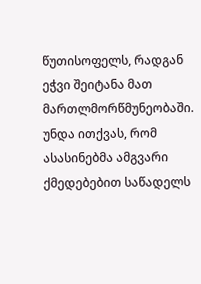წუთისოფელს, რადგან ეჭვი შეიტანა მათ მართლმორწმუნეობაში.
უნდა ითქვას, რომ ასასინებმა ამგვარი ქმედებებით საწადელს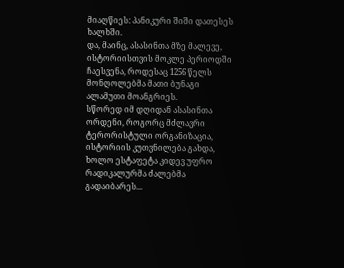მიაღწიეს: პანიკური შიში დათესეს ხალხში.
და, მაინც, ასასინთა მზე მალევე, ისტორიისთვის მოკლე პერიოდში ჩაესვენა, როდესაც 1256 წელს მონღოლებმა მათი ბუნაგი ალამუთი მოანგრიეს.
სწორედ იმ დღიდან ასასინთა ორდენი, როგორც მძლავრი ტერორისტული ორგანიზაცია, ისტორიის კუთვნილება გახდა, ხოლო ესტაფეტა კიდევ უფრო რადიკალურმა ძალებმა გადაიბარეს...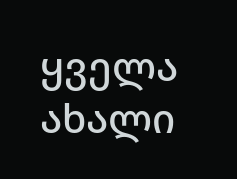ყველა ახალი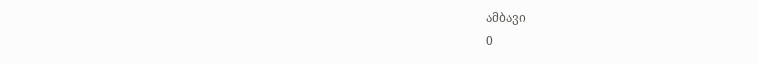ამბავი
0